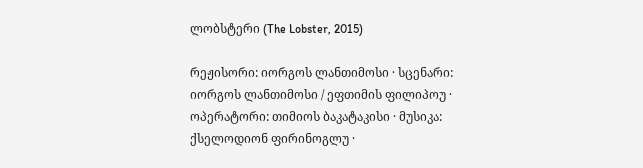ლობსტერი (The Lobster, 2015)

რეჟისორი: იორგოს ლანთიმოსი · სცენარი: იორგოს ლანთიმოსი / ეფთიმის ფილიპოუ · ოპერატორი: თიმიოს ბაკატაკისი · მუსიკა: ქსელოდიონ ფირინოგლუ ·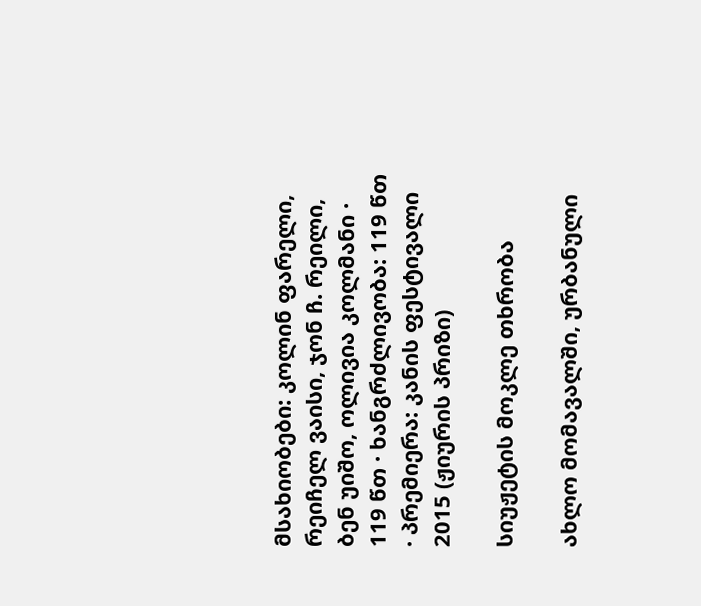მსახიობები: კოლინ ფარელი, რეიჩელ ვაისი, ჯონ ჩ. რეილი, ბენ უიშო, ოლივია კოლმანი · 119 წთ · ხანგრძლივობა: 119 წთ · პრემიერა: კანის ფესტივალი 2015 (ჟიურის პრიზი)

სიუჟეტის მოკლე თხრობა

ახლო მომავალში, ურბანული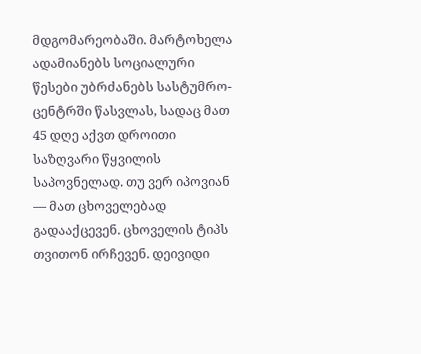მდგომარეობაში. მარტოხელა ადამიანებს სოციალური წესები უბრძანებს სასტუმრო-ცენტრში წასვლას, სადაც მათ 45 დღე აქვთ დროითი საზღვარი წყვილის საპოვნელად. თუ ვერ იპოვიან — მათ ცხოველებად გადააქცევენ. ცხოველის ტიპს თვითონ ირჩევენ. დეივიდი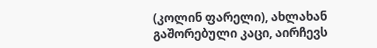(კოლინ ფარელი), ახლახან გაშორებული კაცი, აირჩევს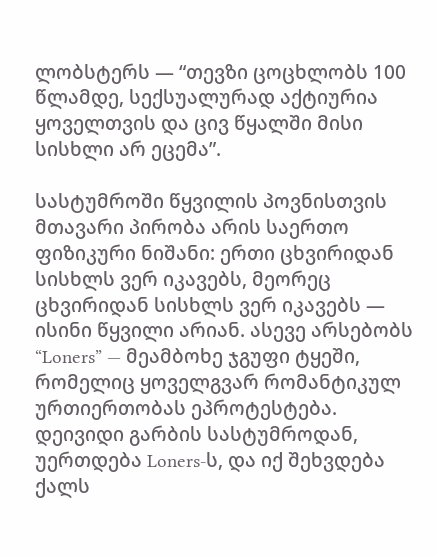ლობსტერს — “თევზი ცოცხლობს 100 წლამდე, სექსუალურად აქტიურია ყოველთვის და ცივ წყალში მისი სისხლი არ ეცემა”.

სასტუმროში წყვილის პოვნისთვის მთავარი პირობა არის საერთო ფიზიკური ნიშანი: ერთი ცხვირიდან სისხლს ვერ იკავებს, მეორეც ცხვირიდან სისხლს ვერ იკავებს — ისინი წყვილი არიან. ასევე არსებობს “Loners” — მეამბოხე ჯგუფი ტყეში, რომელიც ყოველგვარ რომანტიკულ ურთიერთობას ეპროტესტება. დეივიდი გარბის სასტუმროდან, უერთდება Loners-ს, და იქ შეხვდება ქალს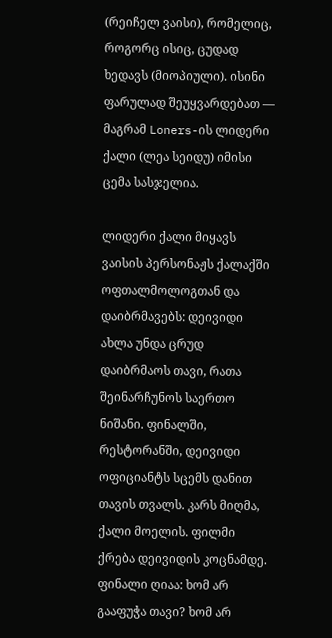(რეიჩელ ვაისი), რომელიც, როგორც ისიც, ცუდად ხედავს (მიოპიული). ისინი ფარულად შეუყვარდებათ — მაგრამ Loners-ის ლიდერი ქალი (ლეა სეიდუ) იმისი ცემა სასჯელია.

ლიდერი ქალი მიყავს ვაისის პერსონაჟს ქალაქში ოფთალმოლოგთან და დაიბრმავებს: დეივიდი ახლა უნდა ცრუდ დაიბრმაოს თავი, რათა შეინარჩუნოს საერთო ნიშანი. ფინალში, რესტორანში, დეივიდი ოფიციანტს სცემს დანით თავის თვალს. კარს მიღმა, ქალი მოელის. ფილმი ქრება დეივიდის კოცნამდე. ფინალი ღიაა: ხომ არ გააფუჭა თავი? ხომ არ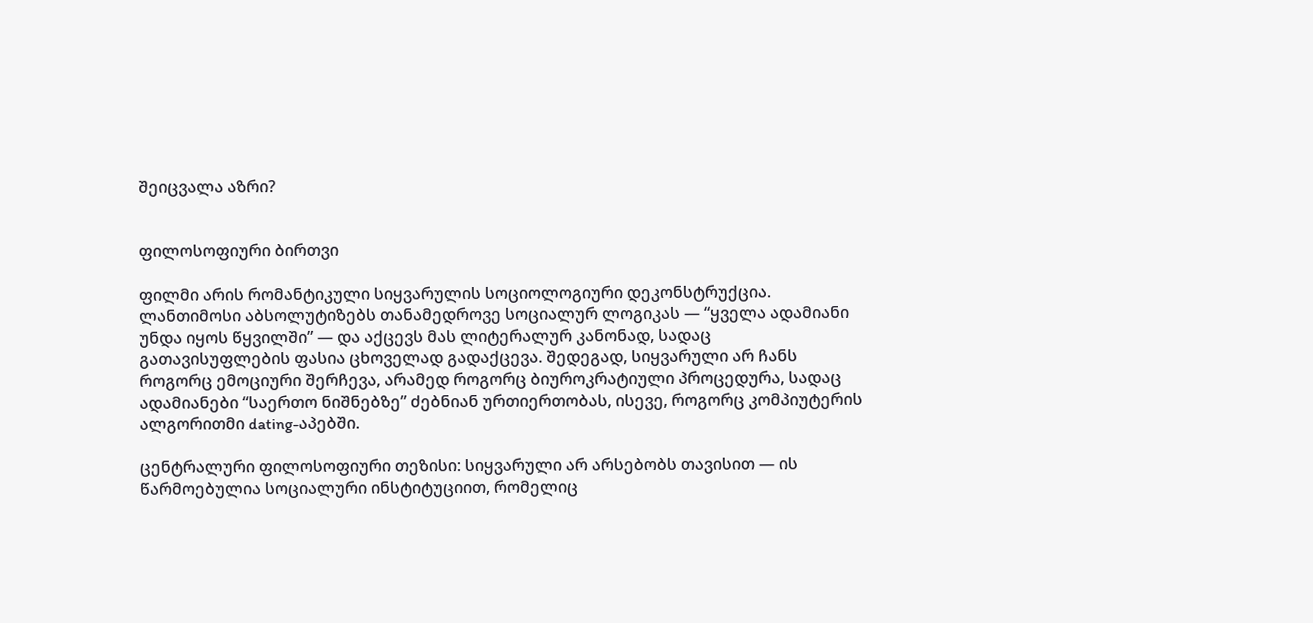შეიცვალა აზრი?


ფილოსოფიური ბირთვი

ფილმი არის რომანტიკული სიყვარულის სოციოლოგიური დეკონსტრუქცია. ლანთიმოსი აბსოლუტიზებს თანამედროვე სოციალურ ლოგიკას — “ყველა ადამიანი უნდა იყოს წყვილში” — და აქცევს მას ლიტერალურ კანონად, სადაც გათავისუფლების ფასია ცხოველად გადაქცევა. შედეგად, სიყვარული არ ჩანს როგორც ემოციური შერჩევა, არამედ როგორც ბიუროკრატიული პროცედურა, სადაც ადამიანები “საერთო ნიშნებზე” ძებნიან ურთიერთობას, ისევე, როგორც კომპიუტერის ალგორითმი dating-აპებში.

ცენტრალური ფილოსოფიური თეზისი: სიყვარული არ არსებობს თავისით — ის წარმოებულია სოციალური ინსტიტუციით, რომელიც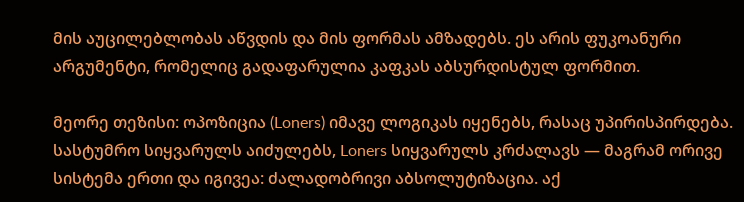მის აუცილებლობას აწვდის და მის ფორმას ამზადებს. ეს არის ფუკოანური არგუმენტი, რომელიც გადაფარულია კაფკას აბსურდისტულ ფორმით.

მეორე თეზისი: ოპოზიცია (Loners) იმავე ლოგიკას იყენებს, რასაც უპირისპირდება. სასტუმრო სიყვარულს აიძულებს, Loners სიყვარულს კრძალავს — მაგრამ ორივე სისტემა ერთი და იგივეა: ძალადობრივი აბსოლუტიზაცია. აქ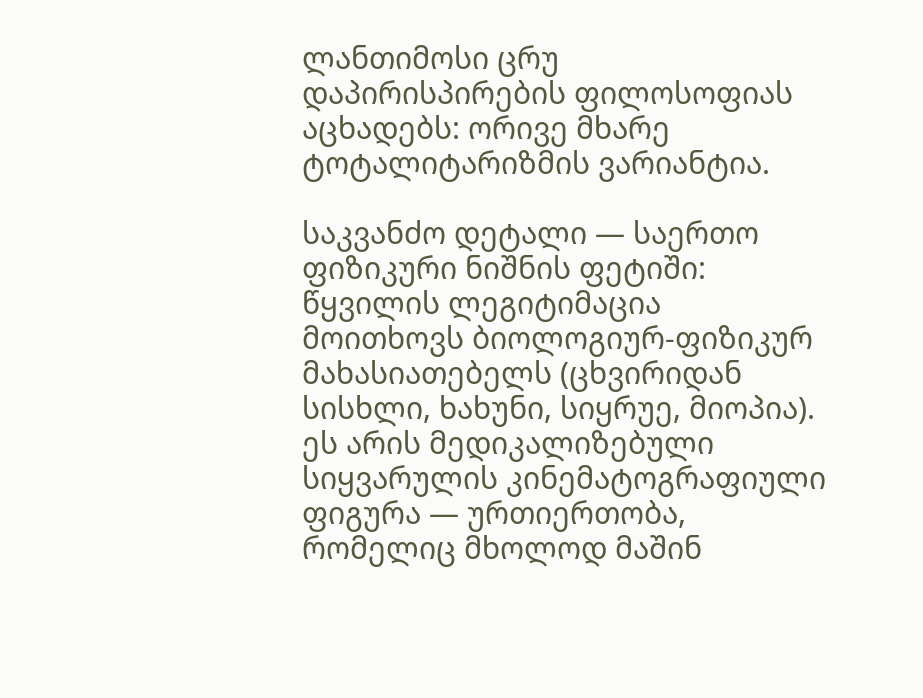ლანთიმოსი ცრუ დაპირისპირების ფილოსოფიას აცხადებს: ორივე მხარე ტოტალიტარიზმის ვარიანტია.

საკვანძო დეტალი — საერთო ფიზიკური ნიშნის ფეტიში: წყვილის ლეგიტიმაცია მოითხოვს ბიოლოგიურ-ფიზიკურ მახასიათებელს (ცხვირიდან სისხლი, ხახუნი, სიყრუე, მიოპია). ეს არის მედიკალიზებული სიყვარულის კინემატოგრაფიული ფიგურა — ურთიერთობა, რომელიც მხოლოდ მაშინ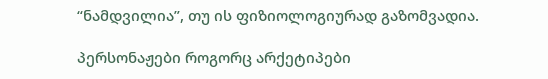“ნამდვილია”, თუ ის ფიზიოლოგიურად გაზომვადია.

პერსონაჟები როგორც არქეტიპები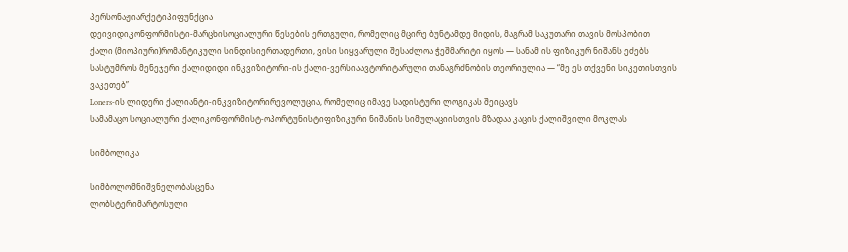პერსონაჟიარქეტიპიფუნქცია
დეივიდიკონფორმისტი-მარცხისოციალური წესების ერთგული, რომელიც მცირე ბუნტამდე მიდის, მაგრამ საკუთარი თავის მოსპობით
ქალი (მიოპიური)რომანტიკული სინდისიერთადერთი, ვისი სიყვარული შესაძლოა ჭეშმარიტი იყოს — სანამ ის ფიზიკურ ნიშანს ეძებს
სასტუმროს მენეჯერი ქალიდიდი ინკვიზიტორი-ის ქალი-ვერსიაავტორიტარული თანაგრძნობის თეორიულია — “მე ეს თქვენი სიკეთისთვის ვაკეთებ”
Loners-ის ლიდერი ქალიანტი-ინკვიზიტორირევოლუცია, რომელიც იმავე სადისტური ლოგიკას შეიცავს
სამამაცო სოციალური ქალიკონფორმისტ-ოპორტუნისტიფიზიკური ნიშანის სიმულაციისთვის მზადაა კაცის ქალიშვილი მოკლას

სიმბოლიკა

სიმბოლომნიშვნელობასცენა
ლობსტერიმარტოსული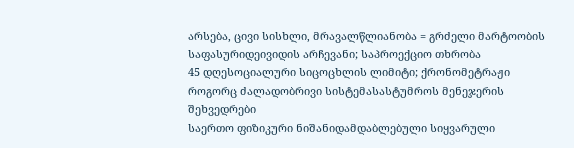არსება, ცივი სისხლი, მრავალწლიანობა = გრძელი მარტოობის საფასურიდეივიდის არჩევანი; საპროექციო თხრობა
45 დღესოციალური სიცოცხლის ლიმიტი; ქრონომეტრაჟი როგორც ძალადობრივი სისტემასასტუმროს მენეჯერის შეხვედრები
საერთო ფიზიკური ნიშანიდამდაბლებული სიყვარული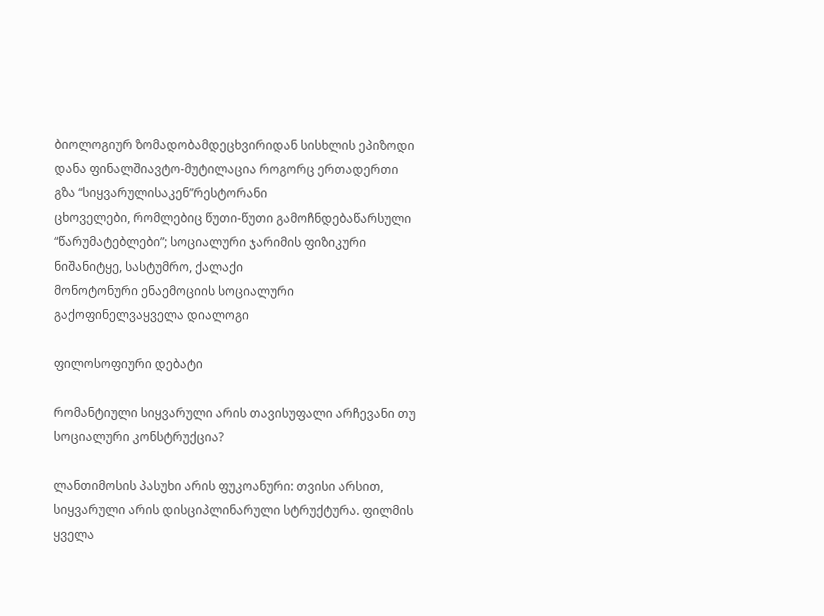ბიოლოგიურ ზომადობამდეცხვირიდან სისხლის ეპიზოდი
დანა ფინალშიავტო-მუტილაცია როგორც ერთადერთი გზა “სიყვარულისაკენ”რესტორანი
ცხოველები, რომლებიც წუთი-წუთი გამოჩნდებაწარსული “წარუმატებლები”; სოციალური ჯარიმის ფიზიკური ნიშანიტყე, სასტუმრო, ქალაქი
მონოტონური ენაემოციის სოციალური გაქოფინელვაყველა დიალოგი

ფილოსოფიური დებატი

რომანტიული სიყვარული არის თავისუფალი არჩევანი თუ სოციალური კონსტრუქცია?

ლანთიმოსის პასუხი არის ფუკოანური: თვისი არსით, სიყვარული არის დისციპლინარული სტრუქტურა. ფილმის ყველა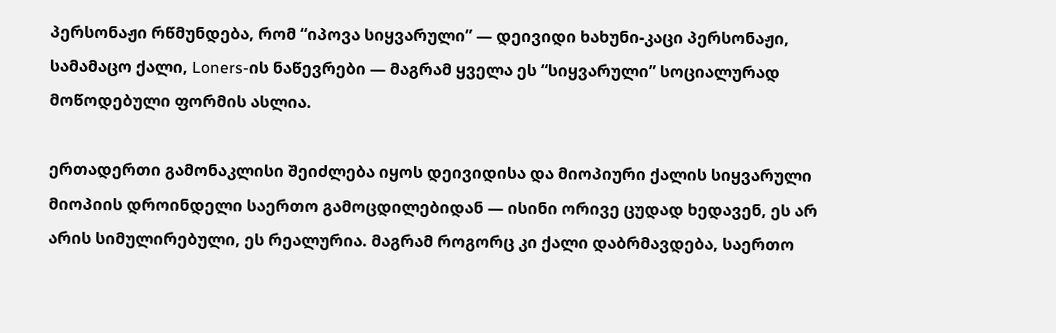პერსონაჟი რწმუნდება, რომ “იპოვა სიყვარული” — დეივიდი ხახუნი-კაცი პერსონაჟი, სამამაცო ქალი, Loners-ის ნაწევრები — მაგრამ ყველა ეს “სიყვარული” სოციალურად მოწოდებული ფორმის ასლია.

ერთადერთი გამონაკლისი შეიძლება იყოს დეივიდისა და მიოპიური ქალის სიყვარული მიოპიის დროინდელი საერთო გამოცდილებიდან — ისინი ორივე ცუდად ხედავენ, ეს არ არის სიმულირებული, ეს რეალურია. მაგრამ როგორც კი ქალი დაბრმავდება, საერთო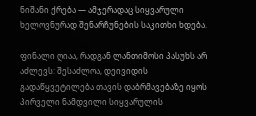ნიშანი ქრება — ამჯერადაც სიყვარული ხელოვნურად შენარჩუნების საკითხი ხდება.

ფინალი ღიაა, რადგან ლანთიმოსი პასუხს არ აძლევს: შესაძლოა, დეივიდის გადაწყვეტილება თავის დაბრმავებაზე იყოს პირველი ნამდვილი სიყვარულის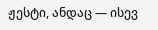ჟესტი, ანდაც — ისევ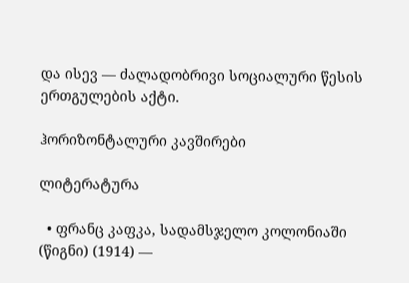და ისევ — ძალადობრივი სოციალური წესის ერთგულების აქტი.

ჰორიზონტალური კავშირები

ლიტერატურა

  • ფრანც კაფკა, სადამსჯელო კოლონიაში (წიგნი) (1914) —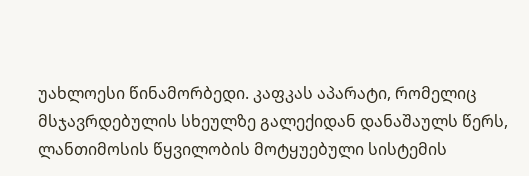უახლოესი წინამორბედი. კაფკას აპარატი, რომელიც მსჯავრდებულის სხეულზე გალექიდან დანაშაულს წერს, ლანთიმოსის წყვილობის მოტყუებული სისტემის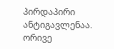პირდაპირი ანტიგავლენაა. ორივე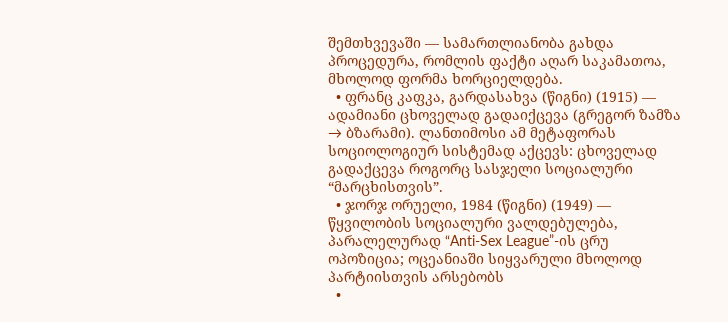შემთხვევაში — სამართლიანობა გახდა პროცედურა, რომლის ფაქტი აღარ საკამათოა, მხოლოდ ფორმა ხორციელდება.
  • ფრანც კაფკა, გარდასახვა (წიგნი) (1915) — ადამიანი ცხოველად გადაიქცევა (გრეგორ ზამზა → ბზარამი). ლანთიმოსი ამ მეტაფორას სოციოლოგიურ სისტემად აქცევს: ცხოველად გადაქცევა როგორც სასჯელი სოციალური “მარცხისთვის”.
  • ჯორჯ ორუელი, 1984 (წიგნი) (1949) — წყვილობის სოციალური ვალდებულება, პარალელურად “Anti-Sex League”-ის ცრუ ოპოზიცია; ოცეანიაში სიყვარული მხოლოდ პარტიისთვის არსებობს
  •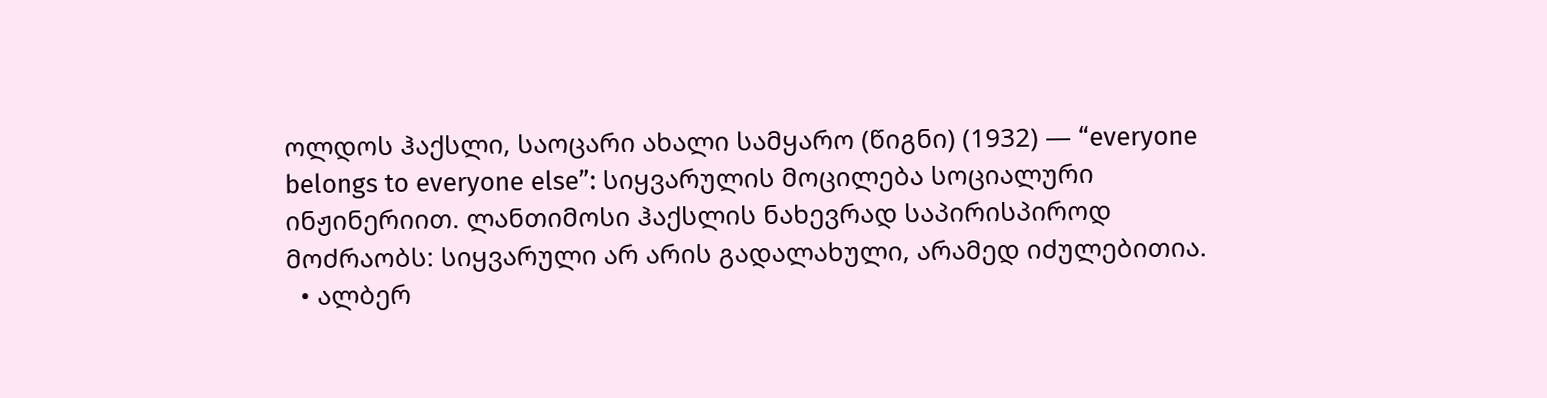ოლდოს ჰაქსლი, საოცარი ახალი სამყარო (წიგნი) (1932) — “everyone belongs to everyone else”: სიყვარულის მოცილება სოციალური ინჟინერიით. ლანთიმოსი ჰაქსლის ნახევრად საპირისპიროდ მოძრაობს: სიყვარული არ არის გადალახული, არამედ იძულებითია.
  • ალბერ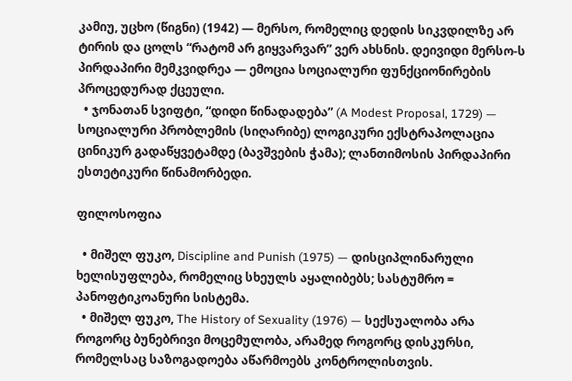კამიუ, უცხო (წიგნი) (1942) — მერსო, რომელიც დედის სიკვდილზე არ ტირის და ცოლს “რატომ არ გიყვარვარ” ვერ ახსნის. დეივიდი მერსო-ს პირდაპირი მემკვიდრეა — ემოცია სოციალური ფუნქციონირების პროცედურად ქცეული.
  • ჯონათან სვიფტი, “დიდი წინადადება” (A Modest Proposal, 1729) — სოციალური პრობლემის (სიღარიბე) ლოგიკური ექსტრაპოლაცია ცინიკურ გადაწყვეტამდე (ბავშვების ჭამა); ლანთიმოსის პირდაპირი ესთეტიკური წინამორბედი.

ფილოსოფია

  • მიშელ ფუკო, Discipline and Punish (1975) — დისციპლინარული ხელისუფლება, რომელიც სხეულს აყალიბებს; სასტუმრო = პანოფტიკოანური სისტემა.
  • მიშელ ფუკო, The History of Sexuality (1976) — სექსუალობა არა როგორც ბუნებრივი მოცემულობა, არამედ როგორც დისკურსი, რომელსაც საზოგადოება აწარმოებს კონტროლისთვის.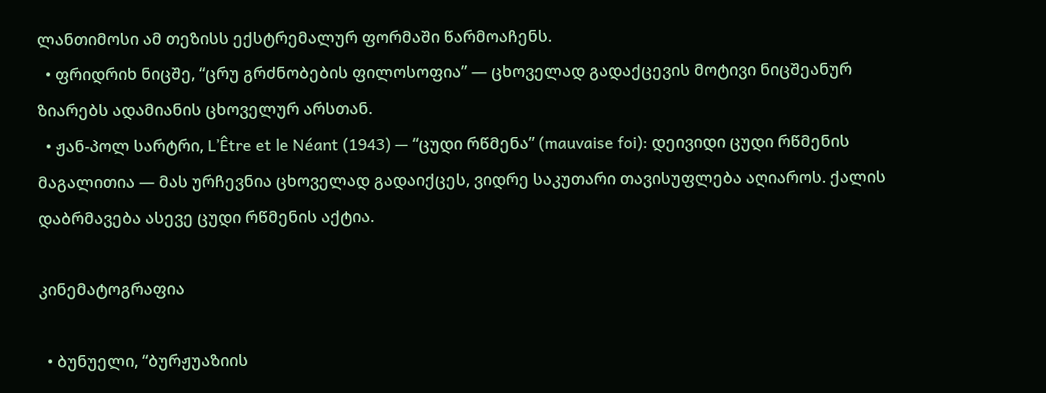ლანთიმოსი ამ თეზისს ექსტრემალურ ფორმაში წარმოაჩენს.
  • ფრიდრიხ ნიცშე, “ცრუ გრძნობების ფილოსოფია” — ცხოველად გადაქცევის მოტივი ნიცშეანურ ზიარებს ადამიანის ცხოველურ არსთან.
  • ჟან-პოლ სარტრი, L’Être et le Néant (1943) — “ცუდი რწმენა” (mauvaise foi): დეივიდი ცუდი რწმენის მაგალითია — მას ურჩევნია ცხოველად გადაიქცეს, ვიდრე საკუთარი თავისუფლება აღიაროს. ქალის დაბრმავება ასევე ცუდი რწმენის აქტია.

კინემატოგრაფია

  • ბუნუელი, “ბურჟუაზიის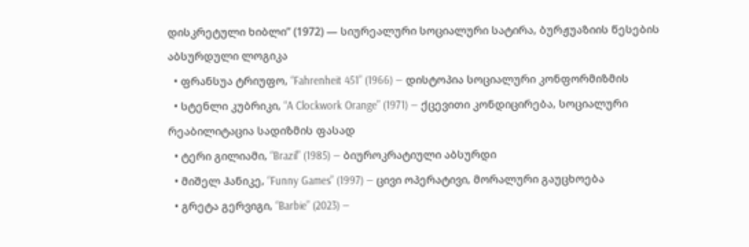დისკრეტული ხიბლი” (1972) — სიურეალური სოციალური სატირა, ბურჟუაზიის წესების აბსურდული ლოგიკა
  • ფრანსუა ტრიუფო, “Fahrenheit 451” (1966) — დისტოპია სოციალური კონფორმიზმის
  • სტენლი კუბრიკი, “A Clockwork Orange” (1971) — ქცევითი კონდიცირება, სოციალური რეაბილიტაცია სადიზმის ფასად
  • ტერი გილიამი, “Brazil” (1985) — ბიუროკრატიული აბსურდი
  • მიშელ ჰანიკე, “Funny Games” (1997) — ცივი ოპერატივი, მორალური გაუცხოება
  • გრეტა გერვიგი, “Barbie” (2023) —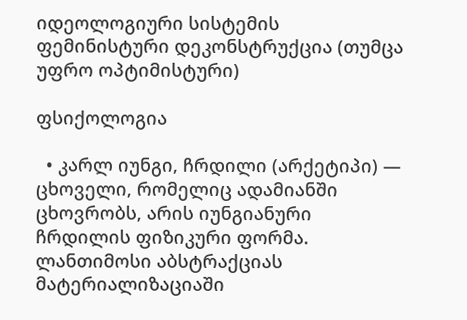იდეოლოგიური სისტემის ფემინისტური დეკონსტრუქცია (თუმცა უფრო ოპტიმისტური)

ფსიქოლოგია

  • კარლ იუნგი, ჩრდილი (არქეტიპი) — ცხოველი, რომელიც ადამიანში ცხოვრობს, არის იუნგიანური ჩრდილის ფიზიკური ფორმა. ლანთიმოსი აბსტრაქციას მატერიალიზაციაში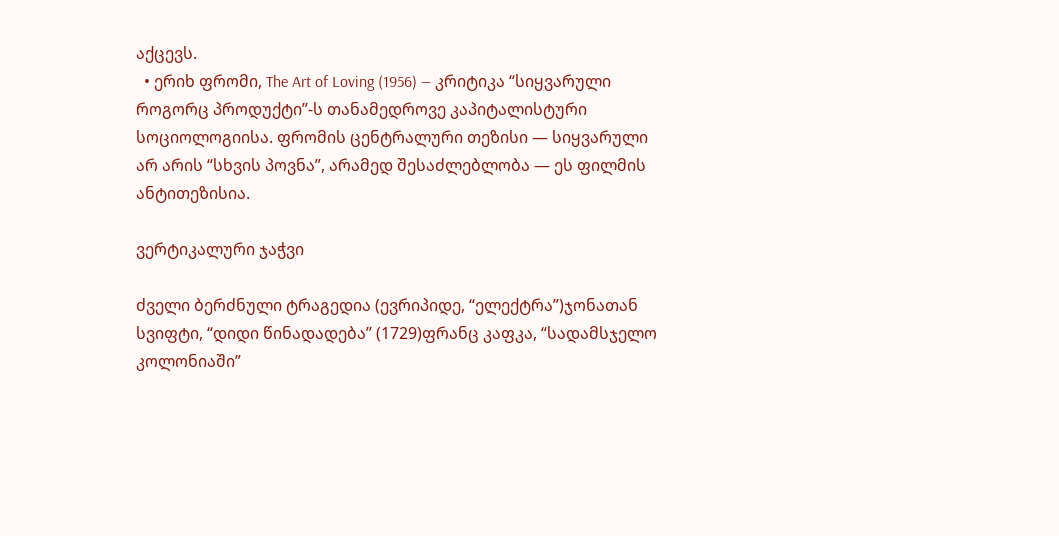აქცევს.
  • ერიხ ფრომი, The Art of Loving (1956) — კრიტიკა “სიყვარული როგორც პროდუქტი”-ს თანამედროვე კაპიტალისტური სოციოლოგიისა. ფრომის ცენტრალური თეზისი — სიყვარული არ არის “სხვის პოვნა”, არამედ შესაძლებლობა — ეს ფილმის ანტითეზისია.

ვერტიკალური ჯაჭვი

ძველი ბერძნული ტრაგედია (ევრიპიდე, “ელექტრა”)ჯონათან სვიფტი, “დიდი წინადადება” (1729)ფრანც კაფკა, “სადამსჯელო კოლონიაში”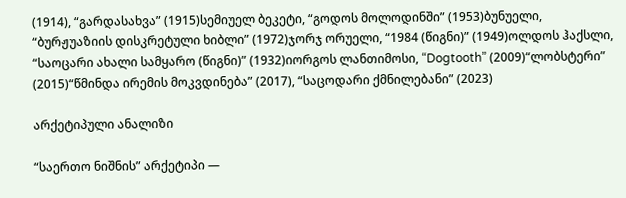(1914), “გარდასახვა” (1915)სემიუელ ბეკეტი, “გოდოს მოლოდინში” (1953)ბუნუელი, “ბურჟუაზიის დისკრეტული ხიბლი” (1972)ჯორჯ ორუელი, “1984 (წიგნი)” (1949)ოლდოს ჰაქსლი, “საოცარი ახალი სამყარო (წიგნი)” (1932)იორგოს ლანთიმოსი, “Dogtooth” (2009)“ლობსტერი” (2015)“წმინდა ირემის მოკვდინება” (2017), “საცოდარი ქმნილებანი” (2023)

არქეტიპული ანალიზი

“საერთო ნიშნის” არქეტიპი —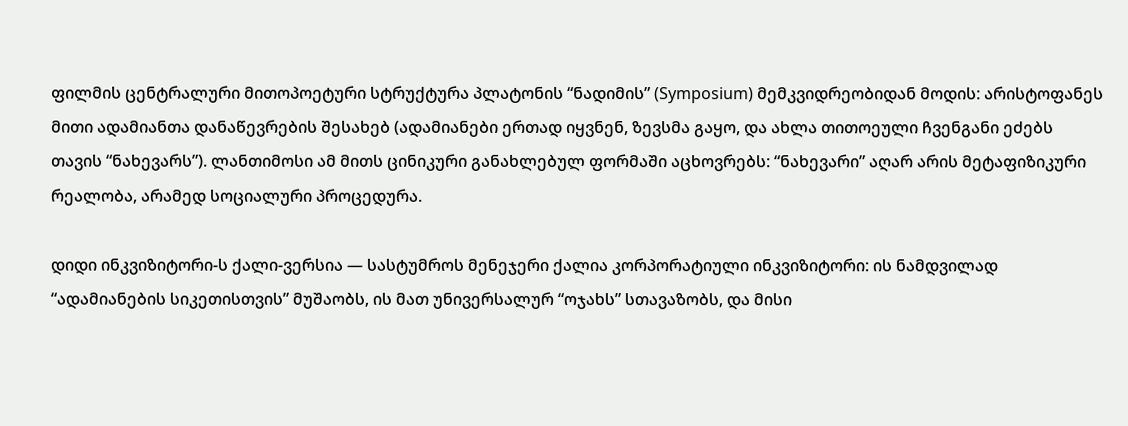ფილმის ცენტრალური მითოპოეტური სტრუქტურა პლატონის “ნადიმის” (Symposium) მემკვიდრეობიდან მოდის: არისტოფანეს მითი ადამიანთა დანაწევრების შესახებ (ადამიანები ერთად იყვნენ, ზევსმა გაყო, და ახლა თითოეული ჩვენგანი ეძებს თავის “ნახევარს”). ლანთიმოსი ამ მითს ცინიკური განახლებულ ფორმაში აცხოვრებს: “ნახევარი” აღარ არის მეტაფიზიკური რეალობა, არამედ სოციალური პროცედურა.

დიდი ინკვიზიტორი-ს ქალი-ვერსია — სასტუმროს მენეჯერი ქალია კორპორატიული ინკვიზიტორი: ის ნამდვილად “ადამიანების სიკეთისთვის” მუშაობს, ის მათ უნივერსალურ “ოჯახს” სთავაზობს, და მისი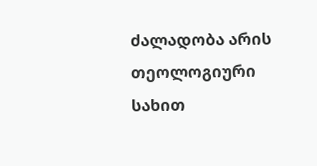ძალადობა არის თეოლოგიური სახით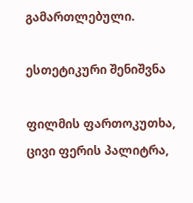გამართლებული.

ესთეტიკური შენიშვნა

ფილმის ფართოკუთხა, ცივი ფერის პალიტრა,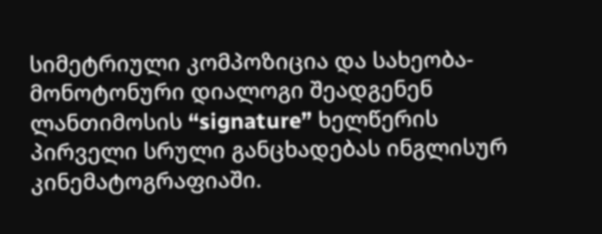სიმეტრიული კომპოზიცია და სახეობა-მონოტონური დიალოგი შეადგენენ ლანთიმოსის “signature” ხელწერის პირველი სრული განცხადებას ინგლისურ კინემატოგრაფიაში.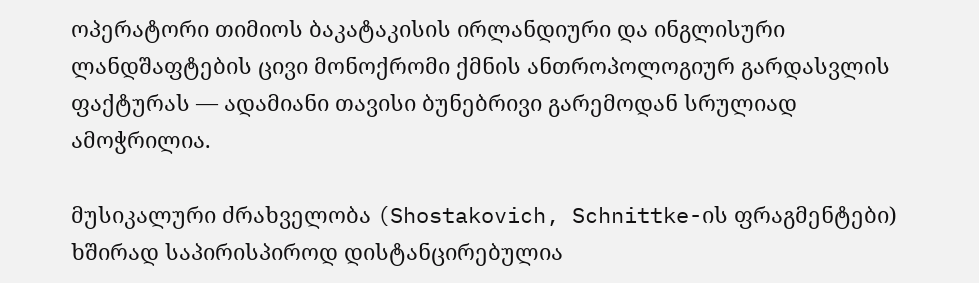ოპერატორი თიმიოს ბაკატაკისის ირლანდიური და ინგლისური ლანდშაფტების ცივი მონოქრომი ქმნის ანთროპოლოგიურ გარდასვლის ფაქტურას — ადამიანი თავისი ბუნებრივი გარემოდან სრულიად ამოჭრილია.

მუსიკალური ძრახველობა (Shostakovich, Schnittke-ის ფრაგმენტები) ხშირად საპირისპიროდ დისტანცირებულია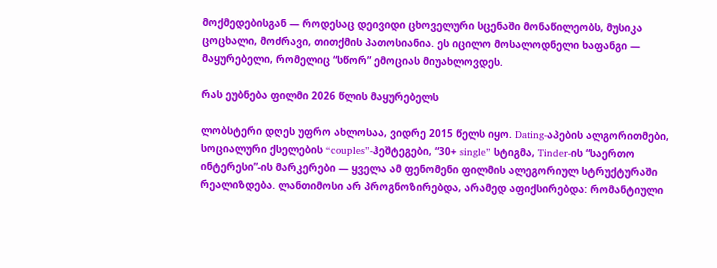მოქმედებისგან — როდესაც დეივიდი ცხოველური სცენაში მონაწილეობს, მუსიკა ცოცხალი, მოძრავი, თითქმის პათოსიანია. ეს იცილო მოსალოდნელი ხაფანგი — მაყურებელი, რომელიც “სწორ” ემოციას მიუახლოვდეს.

რას ეუბნება ფილმი 2026 წლის მაყურებელს

ლობსტერი დღეს უფრო ახლოსაა, ვიდრე 2015 წელს იყო. Dating-აპების ალგორითმები, სოციალური ქსელების “couples”-ჰეშტეგები, “30+ single” სტიგმა, Tinder-ის “საერთო ინტერესი”-ის მარკერები — ყველა ამ ფენომენი ფილმის ალეგორიულ სტრუქტურაში რეალიზდება. ლანთიმოსი არ პროგნოზირებდა, არამედ აფიქსირებდა: რომანტიული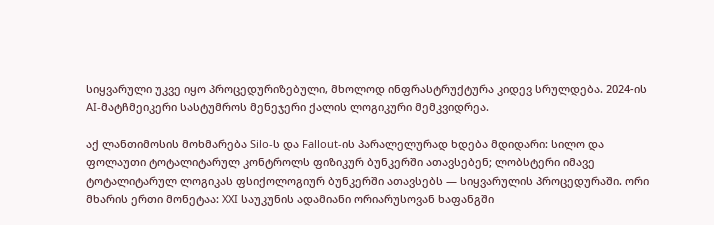სიყვარული უკვე იყო პროცედურიზებული, მხოლოდ ინფრასტრუქტურა კიდევ სრულდება. 2024-ის AI-მატჩმეიკერი სასტუმროს მენეჯერი ქალის ლოგიკური მემკვიდრეა.

აქ ლანთიმოსის მოხმარება Silo-ს და Fallout-ის პარალელურად ხდება მდიდარი: სილო და ფოლაუთი ტოტალიტარულ კონტროლს ფიზიკურ ბუნკერში ათავსებენ; ლობსტერი იმავე ტოტალიტარულ ლოგიკას ფსიქოლოგიურ ბუნკერში ათავსებს — სიყვარულის პროცედურაში. ორი მხარის ერთი მონეტაა: XXI საუკუნის ადამიანი ორიარუსოვან ხაფანგში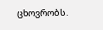ცხოვრობს.